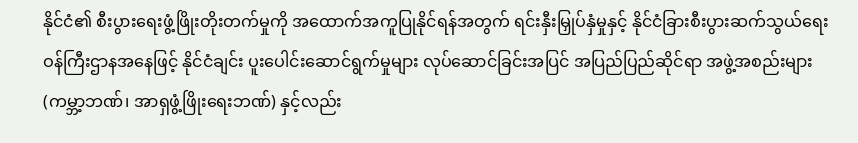နိုင်ငံ၏ စီးပွားရေးဖွံ့ဖြိုးတိုးတက်မှုကို အထောက်အကူပြုနိုင်ရန်အတွက် ရင်းနှီးမြှုပ်နှံမှုနှင့် နိုင်ငံခြားစီးပွားဆက်သွယ်ရေးဝန်ကြီးဌာနအနေဖြင့် နိုင်ငံချင်း ပူးပေါင်းဆောင်ရွက်မှုများ လုပ်ဆောင်ခြင်းအပြင် အပြည်ပြည်ဆိုင်ရာ အဖွဲ့အစည်းများ (ကမ္ဘာ့ဘဏ်၊ အာရှဖွံ့ဖြိုးရေးဘဏ်) နှင့်လည်း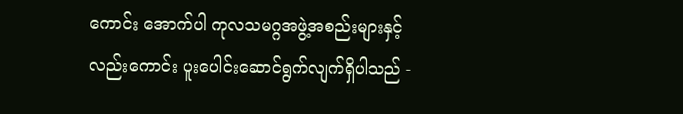ကောင်း အောက်ပါ ကုလသမဂ္ဂအဖွဲ့အစည်းများနှင့် လည်းကောင်း ပူးပေါင်းဆောင်ရွက်လျက်ရှိပါသည် -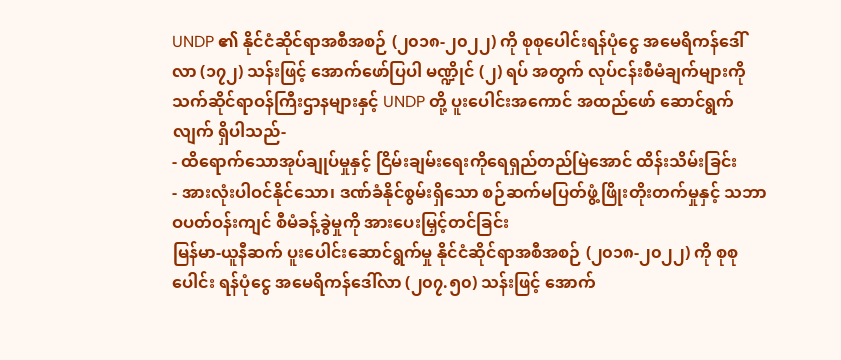UNDP ၏ နိုင်ငံဆိုင်ရာအစီအစဉ် (၂၀၁၈-၂၀၂၂) ကို စုစုပေါင်းရန်ပုံငွေ အမေရိကန်ဒေါ်လာ (၁၇၂) သန်းဖြင့် အောက်ဖော်ပြပါ မဏ္ဍိုင် (၂) ရပ် အတွက် လုပ်ငန်းစီမံချက်များကို သက်ဆိုင်ရာဝန်ကြီးဌာနများနှင့် UNDP တို့ ပူးပေါင်းအကောင် အထည်ဖော် ဆောင်ရွက်လျက် ရှိပါသည်-
- ထိရောက်သောအုပ်ချုပ်မှုနှင့် ငြိမ်းချမ်းရေးကိုရေရှည်တည်မြဲအောင် ထိန်းသိမ်းခြင်း
- အားလုံးပါဝင်နိုင်သော၊ ဒဏ်ခံနိုင်စွမ်းရှိသော စဉ်ဆက်မပြတ်ဖွံ့ဖြိုးတိုးတက်မှုနှင့် သဘာဝပတ်ဝန်းကျင် စီမံခန့်ခွဲမှုကို အားပေးမြှင့်တင်ခြင်း
မြန်မာ-ယူနီဆက် ပူးပေါင်းဆောင်ရွက်မှု နိုင်ငံဆိုင်ရာအစီအစဉ် (၂၀၁၈-၂၀၂၂) ကို စုစုပေါင်း ရန်ပုံငွေ အမေရိကန်ဒေါ်လာ (၂၀၇.၅၀) သန်းဖြင့် အောက်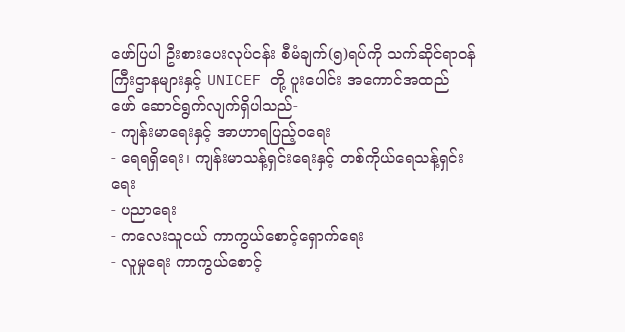ဖော်ပြပါ ဦးစားပေးလုပ်ငန်း စီမံချက်(၅)ရပ်ကို သက်ဆိုင်ရာဝန်ကြီးဌာနများနှင့် UNICEF တို့ ပူးပေါင်း အကောင်အထည် ဖော် ဆောင်ရွက်လျက်ရှိပါသည်-
- ကျန်းမာရေးနှင့် အာဟာရပြည့်ဝရေး
- ရေရရှိရေး၊ ကျန်းမာသန့်ရှင်းရေးနှင့် တစ်ကိုယ်ရေသန့်ရှင်းရေး
- ပညာရေး
- ကလေးသူငယ် ကာကွယ်စောင့်ရှောက်ရေး
- လူမှုရေး ကာကွယ်စောင့်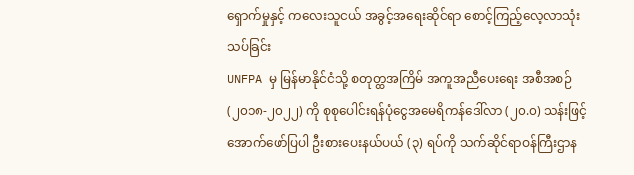ရှောက်မှုနှင့် ကလေးသူငယ် အခွင့်အရေးဆိုင်ရာ စောင့်ကြည့်လေ့လာသုံးသပ်ခြင်း
UNFPA မှ မြန်မာနိုင်ငံသို့ စတုတ္ထအကြိမ် အကူအညီပေးရေး အစီအစဉ် (၂၀၁၈-၂၀၂၂) ကို စုစုပေါင်းရန်ပုံငွေအမေရိကန်ဒေါ်လာ (၂၀.၀) သန်းဖြင့် အောက်ဖော်ပြပါ ဦးစားပေးနယ်ပယ် (၃) ရပ်ကို သက်ဆိုင်ရာဝန်ကြီးဌာန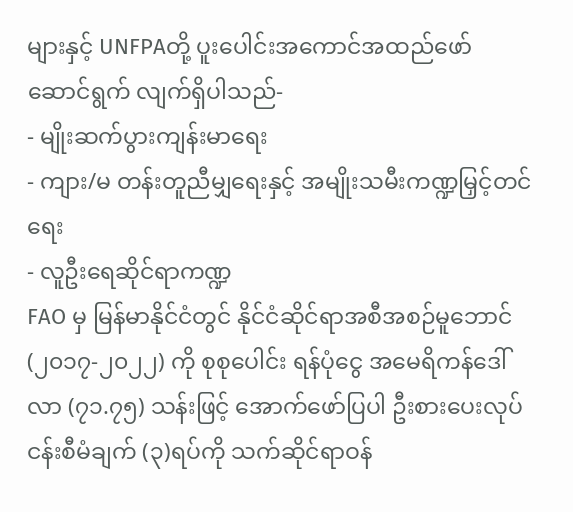များနှင့် UNFPAတို့ ပူးပေါင်းအကောင်အထည်ဖော် ဆောင်ရွက် လျက်ရှိပါသည်-
- မျိုးဆက်ပွားကျန်းမာရေး
- ကျား/မ တန်းတူညီမျှရေးနှင့် အမျိုးသမီးကဏ္ဍမြှင့်တင်ရေး
- လူဦးရေဆိုင်ရာကဏ္ဍ
FAO မှ မြန်မာနိုင်ငံတွင် နိုင်ငံဆိုင်ရာအစီအစဉ်မူဘောင် (၂၀၁၇-၂၀၂၂) ကို စုစုပေါင်း ရန်ပုံငွေ အမေရိကန်ဒေါ်လာ (၇၁.၇၅) သန်းဖြင့် အောက်ဖော်ပြပါ ဦးစားပေးလုပ်ငန်းစီမံချက် (၃)ရပ်ကို သက်ဆိုင်ရာဝန်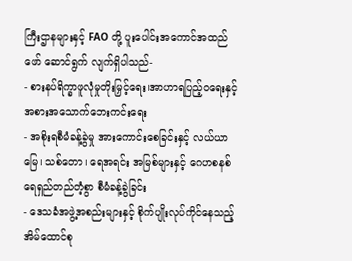ကြီးဌာနများနှင့် FAO တို့ ပူးပေါင်းအကောင်အထည်ဖော် ဆောင်ရွက် လျက်ရှိပါသည်-
- စားနပ်ရိက္ခာဖူလုံမှုတိုးမြှင့်ရေး၊အာဟာရပြည့်ဝရေးနှင့်အစားအသောက်ဘေးကင်းရေး
- အစိုးရစီမံခန့်ခွဲမှု အားကောင်းစေခြင်းနှင့် လယ်ယာမြေ၊ သစ်တော၊ ရေအရင်း အမြစ်များနှင့် ဂေဟစနစ် ရေရှည်တည်တံ့စွာ စီမံခန့်ခွဲခြင်း
- ဒေသခံအဖွဲ့အစည်းများနှင့် စိုက်ပျိုးလုပ်ကိုင်နေသည့် အိမ်ထောင်စု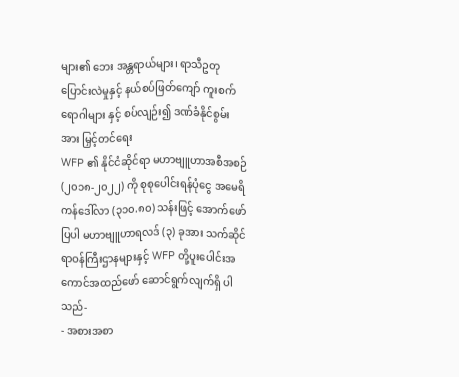များ၏ ဘေး အန္တရာယ်များ၊ ရာသီဥတုပြောင်းလဲမှုနှင့် နယ်စပ်ဖြတ်ကျော် ကူးစက်ရောဂါများ နှင့် စပ်လျဉ်း၍ ဒဏ်ခံနိုင်စွမ်းအား မြှင့်တင်ရေး
WFP ၏ နိုင်ငံဆိုင်ရာ မဟာဗျူဟာအစီအစဉ် (၂၀၁၈-၂၀၂၂) ကို စုစုပေါင်းရန်ပုံငွေ အမေရိကန်ဒေါ်လာ (၃၁၀.၈၀) သန်းဖြင့် အောက်ဖော်ပြပါ မဟာဗျူဟာရလဒ် (၃) ခုအား သက်ဆိုင်ရာဝန်ကြီးဌာနများနှင့် WFP တို့ပူးပေါင်းအကောင်အထည်ဖော် ဆောင်ရွက်လျက်ရှိ ပါသည်-
- အစားအစာ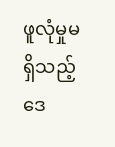ဖူလုံမှုမရှိသည့် ဒေ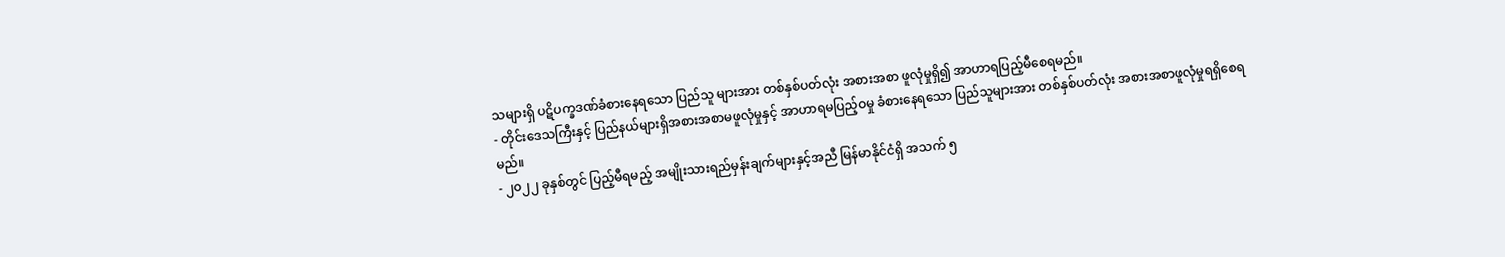သများရှိ ပဋိပက္ခဒဏ်ခံစားနေရသော ပြည်သူ များအား တစ်နှစ်ပတ်လုံး အစားအစာ ဖူလုံမှုရှိ၍ အာဟာရပြည့်မီစေရမည်။
- တိုင်းဒေသကြီးနှင့် ပြည်နယ်များရှိအစားအစာမဖူလုံမှုနှင့် အာဟာရမပြည့်ဝမှု ခံစားနေရသော ပြည်သူများအား တစ်နှစ်ပတ်လုံး အစားအစာဖူလုံမှုရရှိစေရမည်။
- ၂၀၂၂ ခုနှစ်တွင် ပြည့်မီရမည့် အမျိုးသားရည်မှန်းချက်များနှင့်အညီ မြန်မာနိုင်ငံရှိ အသက် ၅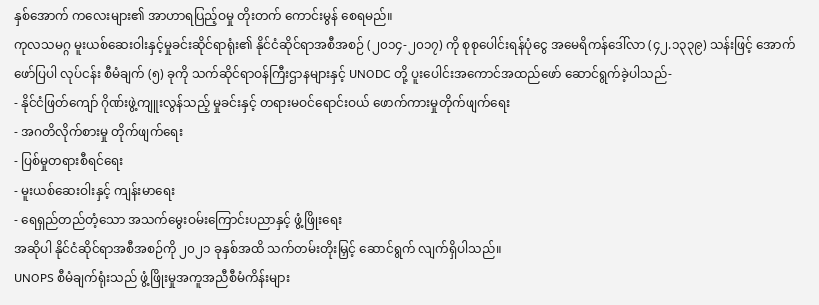နှစ်အောက် ကလေးများ၏ အာဟာရပြည့်ဝမှု တိုးတက် ကောင်းမွန် စေရမည်။
ကုလသမဂ္ဂ မူးယစ်ဆေးဝါးနှင့်မှုခင်းဆိုင်ရာရုံး၏ နိုင်ငံဆိုင်ရာအစီအစဉ် (၂၀၁၄-၂၀၁၇) ကို စုစုပေါင်းရန်ပုံငွေ အမေရိကန်ဒေါ်လာ (၄၂.၁၃၃၉) သန်းဖြင့် အောက်ဖော်ပြပါ လုပ်ငန်း စီမံချက် (၅) ခုကို သက်ဆိုင်ရာဝန်ကြီးဌာနများနှင့် UNODC တို့ ပူးပေါင်းအကောင်အထည်ဖော် ဆောင်ရွက်ခဲ့ပါသည်-
- နိုင်ငံဖြတ်ကျော် ဂိုဏ်းဖွဲ့ကျူးလွန်သည့် မှုခင်းနှင့် တရားမဝင်ရောင်းဝယ် ဖောက်ကားမှုတိုက်ဖျက်ရေး
- အဂတိလိုက်စားမှု တိုက်ဖျက်ရေး
- ပြစ်မှုတရားစီရင်ရေး
- မူးယစ်ဆေးဝါးနှင့် ကျန်းမာရေး
- ရေရှည်တည်တံ့သော အသက်မွေးဝမ်းကြောင်းပညာနှင့် ဖွံ့ဖြိုးရေး
အဆိုပါ နိုင်ငံဆိုင်ရာအစီအစဉ်ကို ၂၀၂၁ ခုနှစ်အထိ သက်တမ်းတိုးမြှင့် ဆောင်ရွက် လျက်ရှိပါသည်။
UNOPS စီမံချက်ရုံးသည် ဖွံ့ဖြိုးမှုအကူအညီစီမံကိန်းများ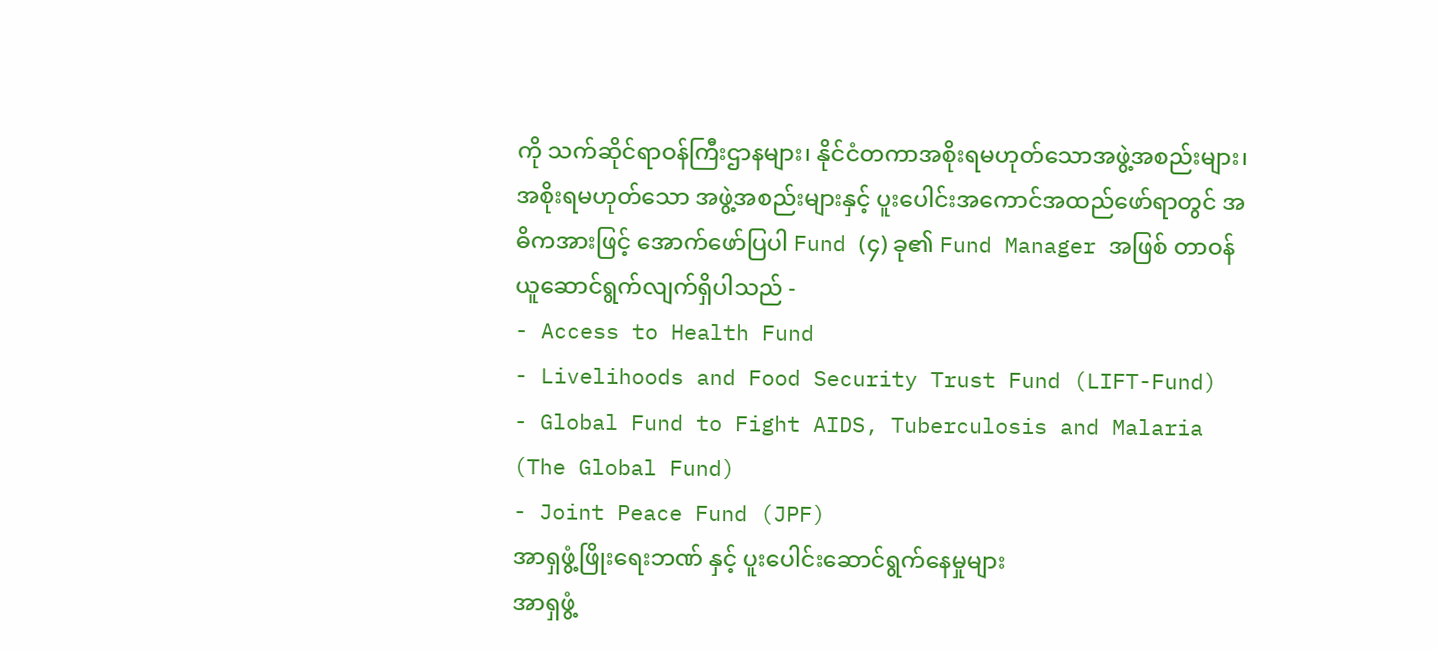ကို သက်ဆိုင်ရာဝန်ကြီးဌာနများ၊ နိုင်ငံတကာအစိုးရမဟုတ်သောအဖွဲ့အစည်းများ၊ အစိုးရမဟုတ်သော အဖွဲ့အစည်းများနှင့် ပူးပေါင်းအကောင်အထည်ဖော်ရာတွင် အဓိကအားဖြင့် အောက်ဖော်ပြပါ Fund (၄) ခု၏ Fund Manager အဖြစ် တာဝန်ယူဆောင်ရွက်လျက်ရှိပါသည် -
- Access to Health Fund
- Livelihoods and Food Security Trust Fund (LIFT-Fund)
- Global Fund to Fight AIDS, Tuberculosis and Malaria (The Global Fund)
- Joint Peace Fund (JPF)
အာရှဖွံ့ဖြိုးရေးဘဏ် နှင့် ပူးပေါင်းဆောင်ရွက်နေမှုများ
အာရှဖွံ့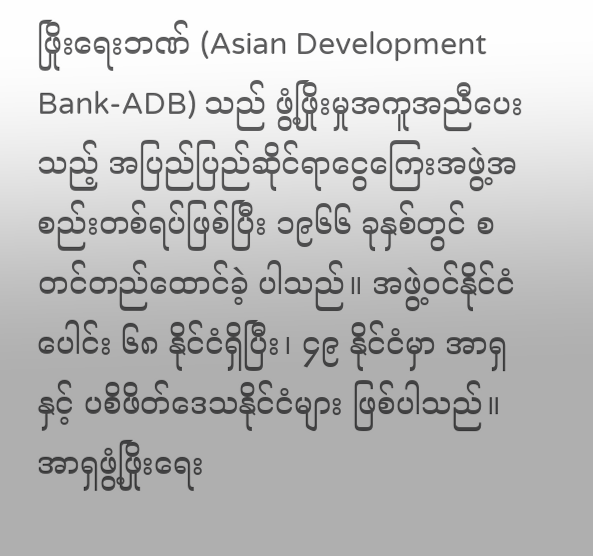ဖြိုးရေးဘဏ် (Asian Development Bank-ADB) သည် ဖွံ့ဖြိုးမှုအကူအညီပေးသည့် အပြည်ပြည်ဆိုင်ရာငွေကြေးအဖွဲ့အစည်းတစ်ရပ်ဖြစ်ပြီး ၁၉၆၆ ခုနှစ်တွင် စတင်တည်ထောင်ခဲ့ ပါသည်။ အဖွဲ့ဝင်နိုင်ငံပေါင်း ၆၈ နိုင်ငံရှိပြီး၊ ၄၉ နိုင်ငံမှာ အာရှနှင့် ပစိဖိတ်ဒေသနိုင်ငံများ ဖြစ်ပါသည်။
အာရှဖွံ့ဖြိုးရေး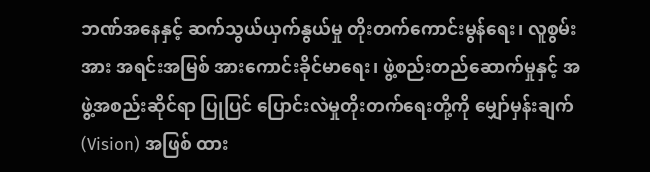ဘဏ်အနေနှင့် ဆက်သွယ်ယှက်နွယ်မှု တိုးတက်ကောင်းမွန်ရေး၊ လူစွမ်းအား အရင်းအမြစ် အားကောင်းခိုင်မာရေး၊ ဖွဲ့စည်းတည်ဆောက်မှုနှင့် အဖွဲ့အစည်းဆိုင်ရာ ပြုပြင် ပြောင်းလဲမှုတိုးတက်ရေးတို့ကို မျှော်မှန်းချက် (Vision) အဖြစ် ထား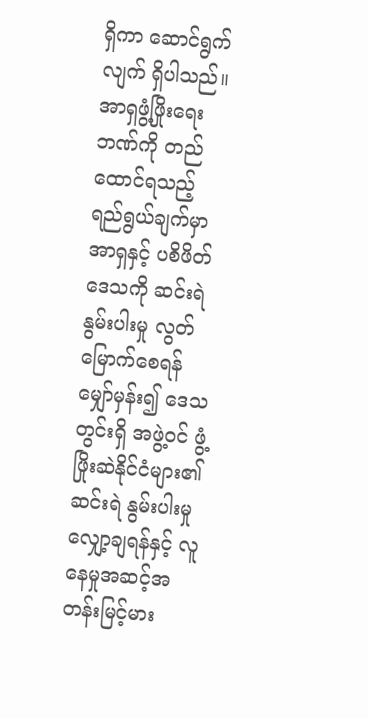ရှိကာ ဆောင်ရွက်လျက် ရှိပါသည်။
အာရှဖွံ့ဖြိုးရေးဘဏ်ကို တည်ထောင်ရသည့် ရည်ရွယ်ချက်မှာ အာရှနှင့် ပစိဖိတ်ဒေသကို ဆင်းရဲ နွမ်းပါးမှု လွတ်မြောက်စေရန် မျှော်မှန်း၍ ဒေသတွင်းရှိ အဖွဲ့ဝင် ဖွံ့ဖြိုးဆဲနိုင်ငံများ၏ ဆင်းရဲ နွမ်းပါးမှု လျှော့ချရန်နှင့် လူနေမှုအဆင့်အတန်းမြင့်မား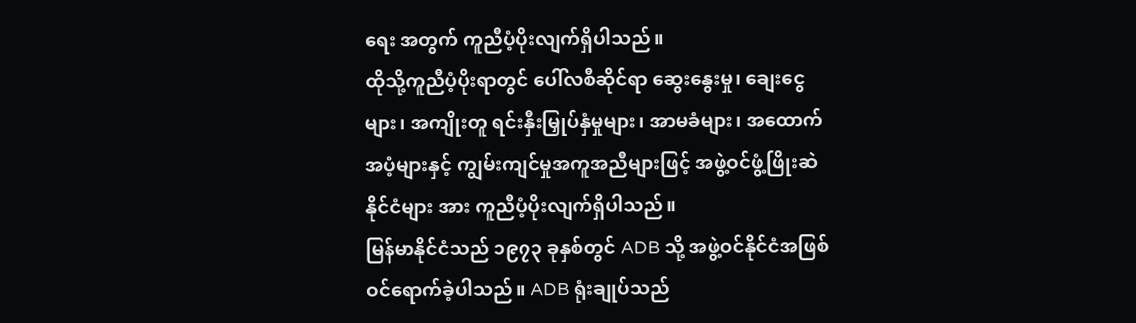ရေး အတွက် ကူညီပံ့ပိုးလျက်ရှိပါသည်။
ထိုသို့ကူညီပံ့ပိုးရာတွင် ပေါ်လစီဆိုင်ရာ ဆွေးနွေးမှု၊ ချေးငွေများ၊ အကျိုးတူ ရင်းနှီးမြှုပ်နှံမှုများ၊ အာမခံများ၊ အထောက်အပံ့များနှင့် ကျွမ်းကျင်မှုအကူအညီများဖြင့် အဖွဲ့ဝင်ဖွံ့ဖြိုးဆဲနိုင်ငံများ အား ကူညီပံ့ပိုးလျက်ရှိပါသည်။
မြန်မာနိုင်ငံသည် ၁၉၇၃ ခုနှစ်တွင် ADB သို့ အဖွဲ့ဝင်နိုင်ငံအဖြစ် ဝင်ရောက်ခဲ့ပါသည်။ ADB ရုံးချုပ်သည်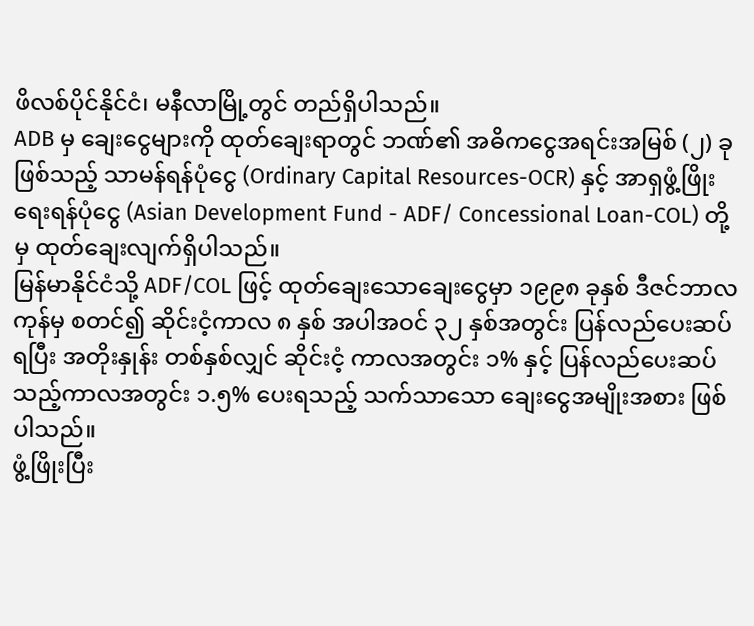ဖိလစ်ပိုင်နိုင်ငံ၊ မနီလာမြို့တွင် တည်ရှိပါသည်။
ADB မှ ချေးငွေများကို ထုတ်ချေးရာတွင် ဘဏ်၏ အဓိကငွေအရင်းအမြစ် (၂) ခုဖြစ်သည့် သာမန်ရန်ပုံငွေ (Ordinary Capital Resources-OCR) နှင့် အာရှဖွံ့ဖြိုးရေးရန်ပုံငွေ (Asian Development Fund - ADF/ Concessional Loan-COL) တို့မှ ထုတ်ချေးလျက်ရှိပါသည်။
မြန်မာနိုင်ငံသို့ ADF/COL ဖြင့် ထုတ်ချေးသောချေးငွေမှာ ၁၉၉၈ ခုနှစ် ဒီဇင်ဘာလကုန်မှ စတင်၍ ဆိုင်းငံ့ကာလ ၈ နှစ် အပါအဝင် ၃၂ နှစ်အတွင်း ပြန်လည်ပေးဆပ်ရပြီး အတိုးနှုန်း တစ်နှစ်လျှင် ဆိုင်းငံ့ ကာလအတွင်း ၁% နှင့် ပြန်လည်ပေးဆပ်သည့်ကာလအတွင်း ၁.၅% ပေးရသည့် သက်သာသော ချေးငွေအမျိုးအစား ဖြစ်ပါသည်။
ဖွံ့ဖြိုးပြီး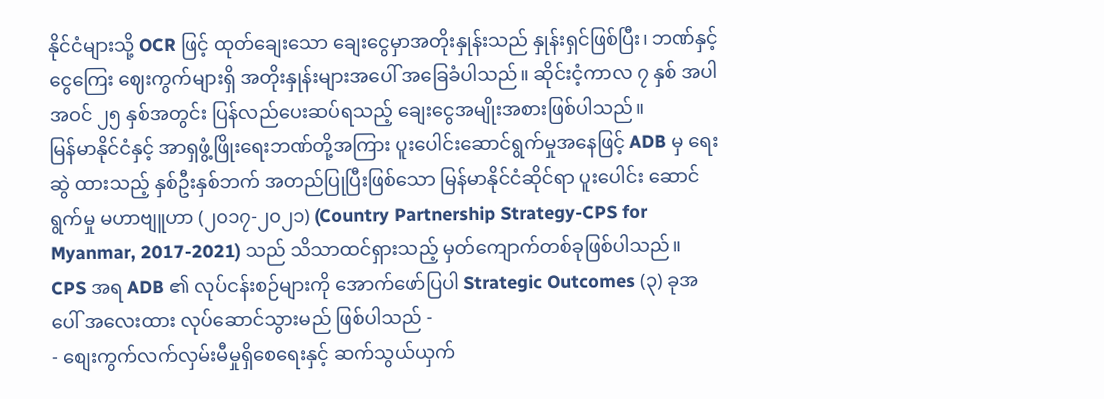နိုင်ငံများသို့ OCR ဖြင့် ထုတ်ချေးသော ချေးငွေမှာအတိုးနှုန်းသည် နှုန်းရှင်ဖြစ်ပြီး၊ ဘဏ်နှင့်ငွေကြေး ဈေးကွက်များရှိ အတိုးနှုန်းများအပေါ် အခြေခံပါသည်။ ဆိုင်းငံ့ကာလ ၇ နှစ် အပါအဝင် ၂၅ နှစ်အတွင်း ပြန်လည်ပေးဆပ်ရသည့် ချေးငွေအမျိုးအစားဖြစ်ပါသည်။
မြန်မာနိုင်ငံနှင့် အာရှဖွံ့ဖြိုးရေးဘဏ်တို့အကြား ပူးပေါင်းဆောင်ရွက်မှုအနေဖြင့် ADB မှ ရေးဆွဲ ထားသည့် နှစ်ဦးနှစ်ဘက် အတည်ပြုပြီးဖြစ်သော မြန်မာနိုင်ငံဆိုင်ရာ ပူးပေါင်း ဆောင်ရွက်မှု မဟာဗျူဟာ (၂၀၁၇-၂၀၂၁) (Country Partnership Strategy-CPS for Myanmar, 2017-2021) သည် သိသာထင်ရှားသည့် မှတ်ကျောက်တစ်ခုဖြစ်ပါသည်။
CPS အရ ADB ၏ လုပ်ငန်းစဉ်များကို အောက်ဖော်ပြပါ Strategic Outcomes (၃) ခုအပေါ် အလေးထား လုပ်ဆောင်သွားမည် ဖြစ်ပါသည် -
- စျေးကွက်လက်လှမ်းမီမှုရှိစေရေးနှင့် ဆက်သွယ်ယှက်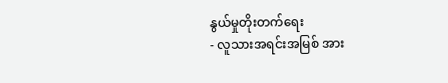နွယ်မှုတိုးတက်ရေး
- လူသားအရင်းအမြစ် အား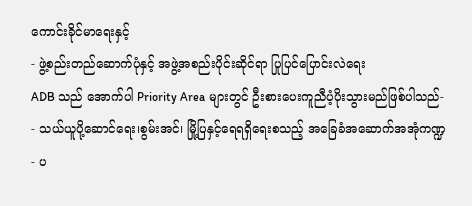ကောင်းခိုင်မာရေးနှင့်
- ဖွဲ့စည်းတည်ဆောက်ပုံနှင့် အဖွဲ့အစည်းပိုင်းဆိုင်ရာ ပြုပြင်ပြောင်းလဲရေး
ADB သည် အောက်ပါ Priority Area များတွင် ဦးစားပေးကူညီပံ့ပိုးသွားမည်ဖြစ်ပါသည်-
- သယ်ယူပို့ဆောင်ရေး၊စွမ်းအင်၊ မြို့ပြနှင့်ရေရရှိရေးစသည့် အခြေခံအဆောက်အအုံကဏ္ဍ
- ပ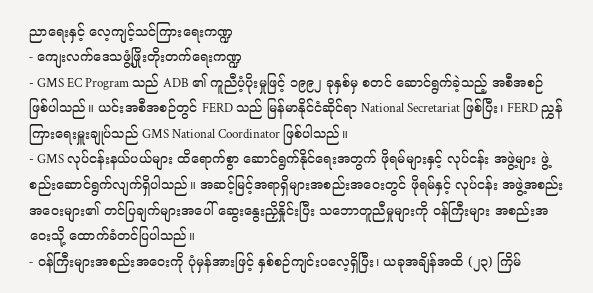ညာရေးနှင့် လေ့ကျင့်သင်ကြားရေးကဏ္ဍ
- ကျေးလက်ဒေသဖွံ့ဖြိုးတိုးတက်ရေးကဏ္ဍ
- GMS EC Program သည် ADB ၏ ကူညီပံ့ပိုးမှုဖြင့် ၁၉၉၂ ခုနှစ်မှ စတင် ဆောင်ရွက်ခဲ့သည့် အစီအစဉ်ဖြစ်ပါသည်။ ယင်းအစီအစဉ်တွင် FERD သည် မြန်မာနိုင်ငံဆိုင်ရာ National Secretariat ဖြစ်ပြီး၊ FERD ညွှန်ကြားရေးမှူးချုပ်သည် GMS National Coordinator ဖြစ်ပါသည်။
- GMS လုပ်ငန်းနယ်ပယ်များ ထိရောက်စွာ ဆောင်ရွက်နိုင်ရေးအတွက် ဖိုရမ်များနှင့် လုပ်ငန်း အဖွဲ့များ ဖွဲ့စည်းဆောင်ရွက်လျက်ရှိပါသည်။ အဆင့်မြင့်အရာရှိများအစည်းအဝေးတွင် ဖိုရမ်နှင့် လုပ်ငန်း အဖွဲ့အစည်းအဝေးများ၏ တင်ပြချက်များအပေါ် ဆွေးနွေးညှိနှိုင်းပြီး သဘောတူညီမှုများကို ဝန်ကြီးများ အစည်းအဝေးသို့ ထောက်ခံတင်ပြပါသည်။
- ဝန်ကြီးများအစည်းအဝေးကို ပုံမှန်အားဖြင့် နှစ်စဉ်ကျင်းပလေ့ရှိပြီး၊ ယခုအချိန်အထိ (၂၃) ကြိမ်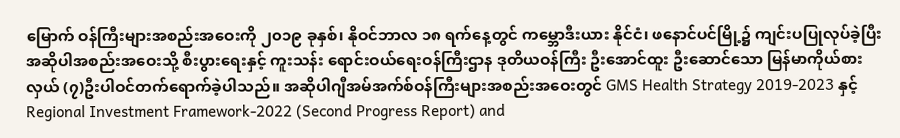မြောက် ဝန်ကြီးများအစည်းအဝေးကို ၂၀၁၉ ခုနှစ်၊ နိုဝင်ဘာလ ၁၈ ရက်နေ့တွင် ကမ္ဘောဒီးယား နိုင်ငံ၊ ဖနောင်ပင်မြို့၌ ကျင်းပပြုလုပ်ခဲ့ပြီး အဆိုပါအစည်းအဝေးသို့ စီးပွားရေးနှင့် ကူးသန်း ရောင်းဝယ်ရေးဝန်ကြီးဌာန ဒုတိယဝန်ကြီး ဦးအောင်ထူး ဦးဆောင်သော မြန်မာကိုယ်စားလှယ် (၇)ဦးပါဝင်တက်ရောက်ခဲ့ပါသည်။ အဆိုပါဂျီအမ်အက်စ်ဝန်ကြီးများအစည်းအဝေးတွင် GMS Health Strategy 2019-2023 နှင့် Regional Investment Framework-2022 (Second Progress Report) and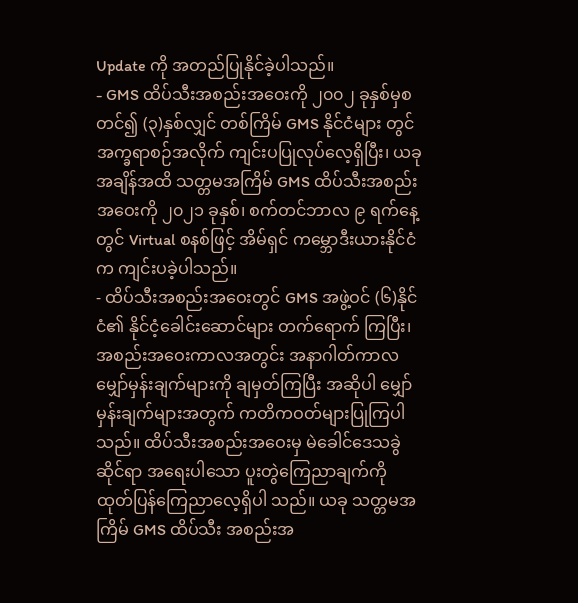Update ကို အတည်ပြုနိုင်ခဲ့ပါသည်။
- GMS ထိပ်သီးအစည်းအဝေးကို ၂၀၀၂ ခုနှစ်မှစတင်၍ (၃)နှစ်လျှင် တစ်ကြိမ် GMS နိုင်ငံများ တွင် အက္ခရာစဉ်အလိုက် ကျင်းပပြုလုပ်လေ့ရှိပြီး၊ ယခုအချိန်အထိ သတ္တမအကြိမ် GMS ထိပ်သီးအစည်းအဝေးကို ၂၀၂၁ ခုနှစ်၊ စက်တင်ဘာလ ၉ ရက်နေ့တွင် Virtual စနစ်ဖြင့် အိမ်ရှင် ကမ္ဘောဒီးယားနိုင်ငံက ကျင်းပခဲ့ပါသည်။
- ထိပ်သီးအစည်းအဝေးတွင် GMS အဖွဲ့ဝင် (၆)နိုင်ငံ၏ နိုင်ငံ့ခေါင်းဆောင်များ တက်ရောက် ကြပြီး၊ အစည်းအဝေးကာလအတွင်း အနာဂါတ်ကာလ မျှော်မှန်းချက်များကို ချမှတ်ကြပြီး အဆိုပါ မျှော်မှန်းချက်များအတွက် ကတိကဝတ်များပြုကြပါသည်။ ထိပ်သီးအစည်းအဝေးမှ မဲခေါင်ဒေသခွဲ ဆိုင်ရာ အရေးပါသော ပူးတွဲကြေညာချက်ကို ထုတ်ပြန်ကြေညာလေ့ရှိပါ သည်။ ယခု သတ္တမအကြိမ် GMS ထိပ်သီး အစည်းအ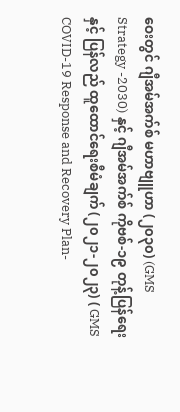ဝေးတွင် ဂျီအမ်အက်စ် မဟာဗျူဟာ (၂၀၃၀) (GMS Strategy -2030) နှင့် ဂျီအမ်အက်စ် ကိုဗစ်-၁၉ တုန့်ပြန်ရေး နှင့် ပြန်လည် ထူထောင်ရေးစီမံချက် (၂၀၂၁-၂၀၂၃) ( GMS COVID-19 Response and Recovery Plan-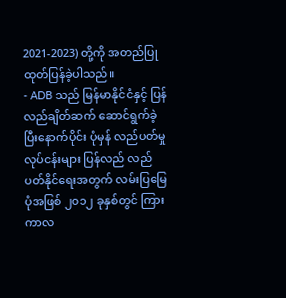2021-2023) တို့ကို အတည်ပြု ထုတ်ပြန်ခဲ့ပါသည်။
- ADB သည် မြန်မာနိုင်ငံနှင့် ပြန်လည်ချိတ်ဆက် ဆောင်ရွက်ခဲ့ပြီးနောက်ပိုင်း ပုံမှန် လည်ပတ်မှု လုပ်ငန်းများ ပြန်လည် လည်ပတ်နိုင်ရေးအတွက် လမ်းပြမြေပုံအဖြစ် ၂၀၁၂ ခုနှစ်တွင် ကြားကာလ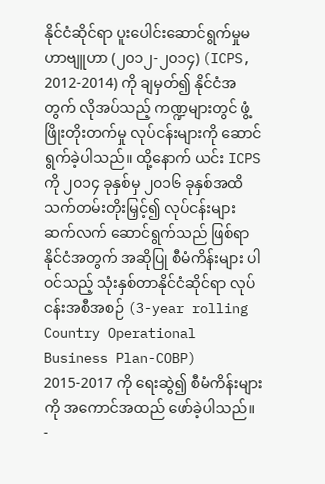နိုင်ငံဆိုင်ရာ ပူးပေါင်းဆောင်ရွက်မှုမဟာဗျူဟာ (၂၀၁၂-၂၀၁၄) (ICPS, 2012-2014) ကို ချမှတ်၍ နိုင်ငံအတွက် လိုအပ်သည့် ကဏ္ဍများတွင် ဖွံ့ဖြိုးတိုးတက်မှု လုပ်ငန်းများကို ဆောင်ရွက်ခဲ့ပါသည်။ ထို့နောက် ယင်း ICPS ကို ၂၀၁၄ ခုနှစ်မှ ၂၀၁၆ ခုနှစ်အထိ သက်တမ်းတိုးမြှင့်၍ လုပ်ငန်းများ ဆက်လက် ဆောင်ရွက်သည် ဖြစ်ရာ နိုင်ငံအတွက် အဆိုပြု စီမံကိန်းများ ပါဝင်သည့် သုံးနှစ်တာနိုင်ငံဆိုင်ရာ လုပ်ငန်းအစီအစဉ် (3-year rolling Country Operational Business Plan-COBP) 2015-2017 ကို ရေးဆွဲ၍ စီမံကိန်းများကို အကောင်အထည် ဖော်ခဲ့ပါသည်။
-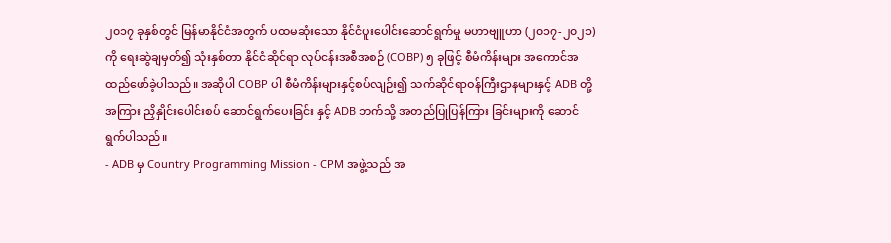၂၀၁၇ ခုနှစ်တွင် မြန်မာနိုင်ငံအတွက် ပထမဆုံးသော နိုင်ငံပူးပေါင်းဆောင်ရွက်မှု မဟာဗျူဟာ (၂၀၁၇-၂၀၂၁) ကို ရေးဆွဲချမှတ်၍ သုံးနှစ်တာ နိုင်ငံဆိုင်ရာ လုပ်ငန်းအစီအစဉ် (COBP) ၅ ခုဖြင့် စီမံကိန်းများ အကောင်အထည်ဖော်ခဲ့ပါသည်။ အဆိုပါ COBP ပါ စီမံကိန်းများနှင့်စပ်လျဉ်း၍ သက်ဆိုင်ရာဝန်ကြီးဌာနများနှင့် ADB တို့ အကြား ညှိနှိုင်းပေါင်းစပ် ဆောင်ရွက်ပေးခြင်း နှင့် ADB ဘက်သို့ အတည်ပြုပြန်ကြား ခြင်းများကို ဆောင်ရွက်ပါသည်။
- ADB မှ Country Programming Mission - CPM အဖွဲ့သည် အ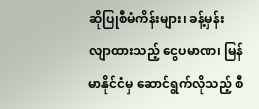ဆိုပြုစီမံကိန်းများ၊ ခန့်မှန်း လျာထားသည့် ငွေပမာဏ၊ မြန်မာနိုင်ငံမှ ဆောင်ရွက်လိုသည့် စီ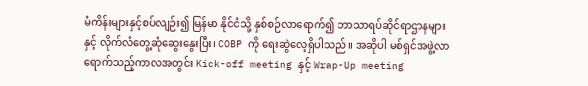မံကိန်းများနှင့်စပ်လျဉ်း၍ မြန်မာ နိုင်ငံသို့ နှစ်စဉ်လာရောက်၍ ဘာသာရပ်ဆိုင်ရာဌာနများနှင့် လိုက်လံတွေ့ဆုံဆွေးနွေးပြီး၊ COBP ကို ရေးဆွဲလေ့ရှိပါသည်။ အဆိုပါ မစ်ရှင်အဖွဲ့လာရောက်သည့်ကာလအတွင်း Kick-off meeting နှင့် Wrap-Up meeting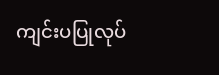ကျင်းပပြုလုပ်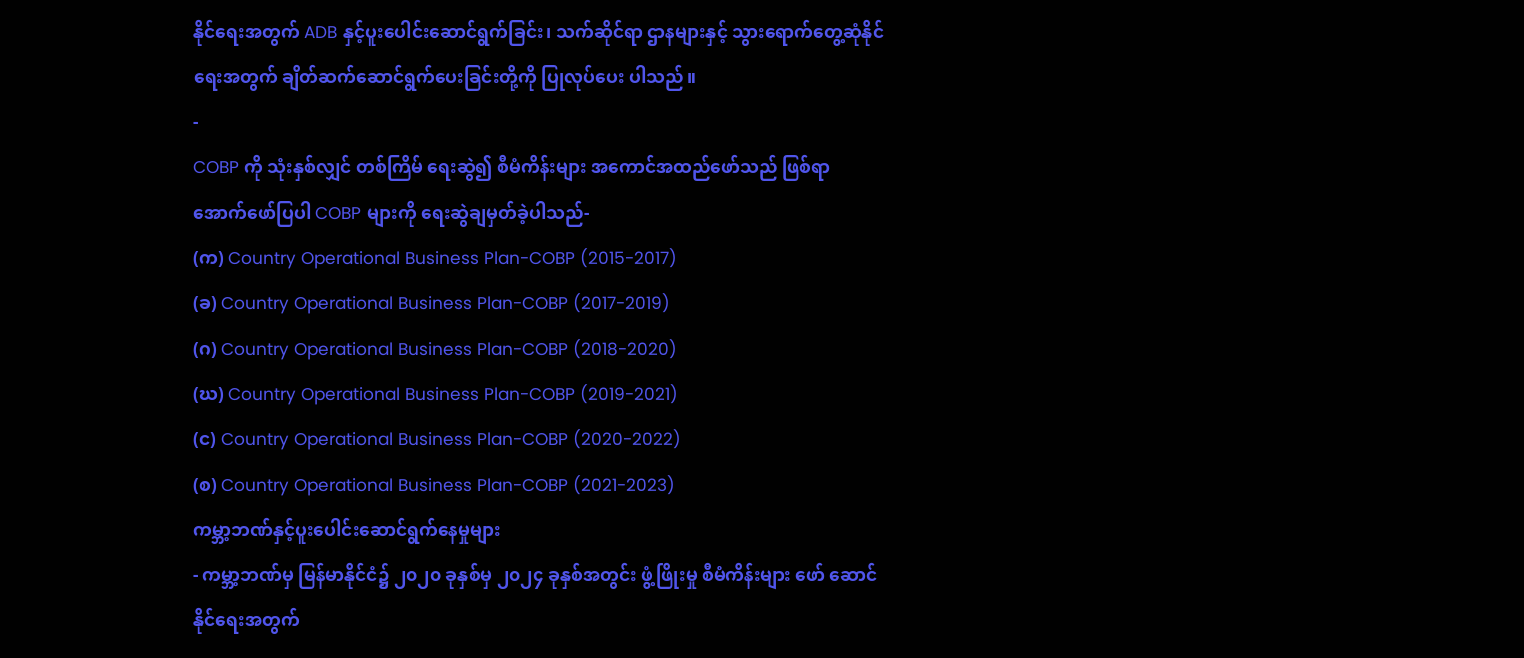နိုင်ရေးအတွက် ADB နှင့်ပူးပေါင်းဆောင်ရွက်ခြင်း၊ သက်ဆိုင်ရာ ဌာနများနှင့် သွားရောက်တွေ့ဆုံနိုင်ရေးအတွက် ချိတ်ဆက်ဆောင်ရွက်ပေးခြင်းတို့ကို ပြုလုပ်ပေး ပါသည်။
-
COBP ကို သုံးနှစ်လျှင် တစ်ကြိမ် ရေးဆွဲ၍ စီမံကိန်းများ အကောင်အထည်ဖော်သည် ဖြစ်ရာ အောက်ဖော်ပြပါ COBP များကို ရေးဆွဲချမှတ်ခဲ့ပါသည်-
(က) Country Operational Business Plan-COBP (2015-2017)
(ခ) Country Operational Business Plan-COBP (2017-2019)
(ဂ) Country Operational Business Plan-COBP (2018-2020)
(ဃ) Country Operational Business Plan-COBP (2019-2021)
(င) Country Operational Business Plan-COBP (2020-2022)
(စ) Country Operational Business Plan-COBP (2021-2023)
ကမ္ဘာ့ဘဏ်နှင့်ပူးပေါင်းဆောင်ရွက်နေမှုများ
- ကမ္ဘာ့ဘဏ်မှ မြန်မာနိုင်ငံ၌ ၂၀၂၀ ခုနှစ်မှ ၂၀၂၄ ခုနှစ်အတွင်း ဖွံ့ဖြိုးမှု စီမံကိန်းများ ဖော် ဆောင်နိုင်ရေးအတွက်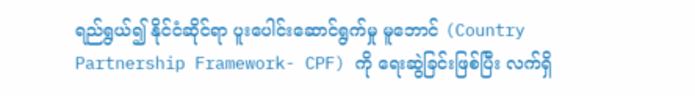ရည်ရွယ်၍ နိုင်ငံဆိုင်ရာ ပူးပေါင်းဆောင်ရွက်မှု မူဘောင် (Country Partnership Framework- CPF) ကို ရေးဆွဲခြင်းဖြစ်ပြီး လက်ရှိ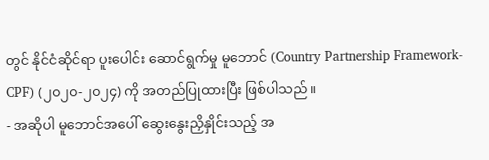တွင် နိုင်ငံဆိုင်ရာ ပူးပေါင်း ဆောင်ရွက်မှု မူဘောင် (Country Partnership Framework- CPF) (၂၀၂၀-၂၀၂၄) ကို အတည်ပြုထားပြီး ဖြစ်ပါသည်။
- အဆိုပါ မူဘောင်အပေါ် ဆွေးနွေးညှိနှိုင်းသည့် အ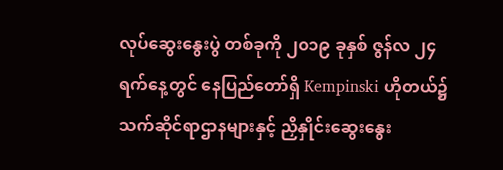လုပ်ဆွေးနွေးပွဲ တစ်ခုကို ၂၀၁၉ ခုနှစ် ဇွန်လ ၂၄ ရက်နေ့တွင် နေပြည်တော်ရှိ Kempinski ဟိုတယ်၌ သက်ဆိုင်ရာဌာနများနှင့် ညှိနှိုင်းဆွေးနွေး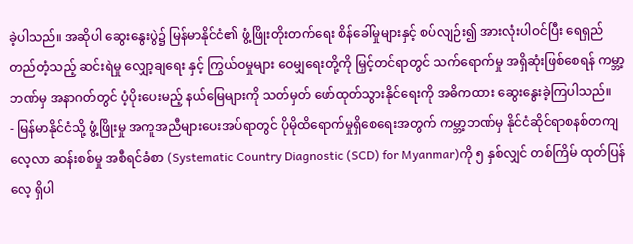ခဲ့ပါသည်။ အဆိုပါ ဆွေးနွေးပွဲ၌ မြန်မာနိုင်ငံ၏ ဖွံ့ဖြိုးတိုးတက်ရေး စိန်ခေါ်မှုများနှင့် စပ်လျဉ်း၍ အားလုံးပါဝင်ပြီး ရေရှည်တည်တံ့သည့် ဆင်းရဲမှု လျှော့ချရေး နှင့် ကြွယ်ဝမှုများ ဝေမျှရေးတို့ကို မြှင့်တင်ရာတွင် သက်ရောက်မှု အရှိဆုံးဖြစ်စေရန် ကမ္ဘာ့ဘဏ်မှ အနာဂတ်တွင် ပံ့ပိုးပေးမည့် နယ်မြေများကို သတ်မှတ် ဖော်ထုတ်သွားနိုင်ရေးကို အဓိကထား ဆွေးနွေးခဲ့ကြပါသည်။
- မြန်မာနိုင်ငံသို့ ဖွံ့ဖြိုးမှု အကူအညီများပေးအပ်ရာတွင် ပိုမိုထိရောက်မှုရှိစေရေးအတွက် ကမ္ဘာ့ဘဏ်မှ နိုင်ငံဆိုင်ရာစနစ်တကျ လေ့လာ ဆန်းစစ်မှု အစီရင်ခံစာ (Systematic Country Diagnostic (SCD) for Myanmar)ကို ၅ နှစ်လျှင် တစ်ကြိမ် ထုတ်ပြန်လေ့ ရှိပါ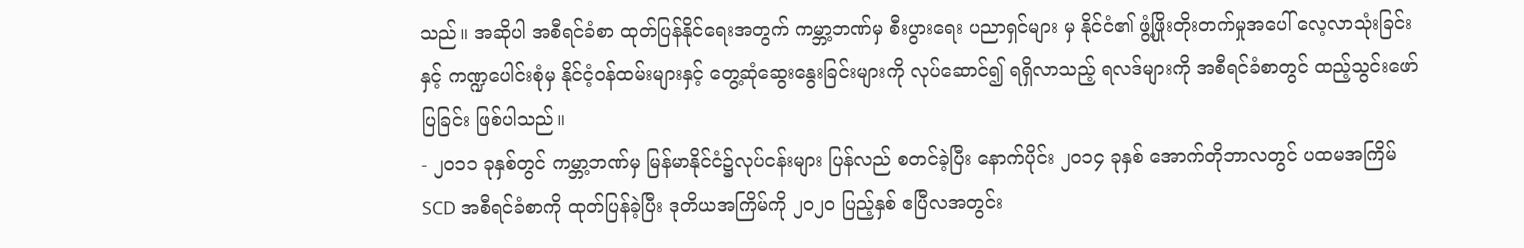သည်။ အဆိုပါ အစီရင်ခံစာ ထုတ်ပြန်နိုင်ရေးအတွက် ကမ္ဘာ့ဘဏ်မှ စီးပွားရေး ပညာရှင်များ မှ နိုင်ငံ၏ ဖွံ့ဖြိုးတိုးတက်မှုအပေါ် လေ့လာသုံးခြင်း နှင့် ကဏ္ဍပေါင်းစုံမှ နိုင်ငံ့ဝန်ထမ်းများနှင့် တွေ့ဆုံဆွေးနွေးခြင်းများကို လုပ်ဆောင်၍ ရရှိလာသည့် ရလဒ်များကို အစီရင်ခံစာတွင် ထည့်သွင်းဖော်ပြခြင်း ဖြစ်ပါသည်။
- ၂၀၁၁ ခုနှစ်တွင် ကမ္ဘာ့ဘဏ်မှ မြန်မာနိုင်ငံ၌လုပ်ငန်းများ ပြန်လည် စတင်ခဲ့ပြီး နောက်ပိုင်း ၂၀၁၄ ခုနှစ် အောက်တိုဘာလတွင် ပထမအကြိမ် SCD အစီရင်ခံစာကို ထုတ်ပြန်ခဲ့ပြီး ဒုတိယအကြိမ်ကို ၂၀၂၀ ပြည့်နှစ် ဧပြီလအတွင်း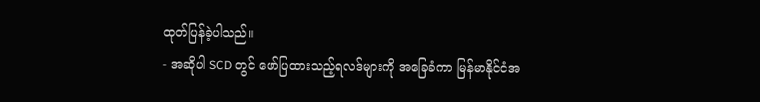ထုတ်ပြန်ခဲ့ပါသည်။
- အဆိုပါ SCD တွင် ဖော်ပြထားသည့်ရလဒ်များကို အခြေခံကာ မြန်မာနိုင်ငံအ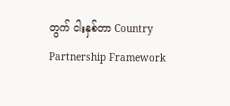တွက် ငါးနှစ်တာ Country Partnership Framework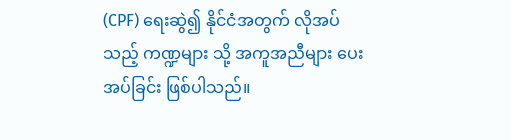(CPF) ရေးဆွဲ၍ နိုင်ငံအတွက် လိုအပ်သည့် ကဏ္ဍများ သို့ အကူအညီများ ပေးအပ်ခြင်း ဖြစ်ပါသည်။